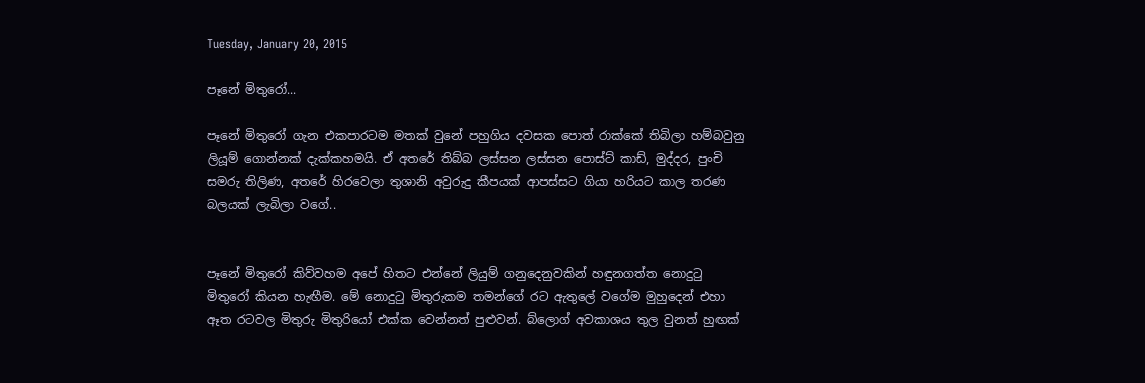Tuesday, January 20, 2015

පෑනේ මිතුරෝ...

පෑනේ මිතුරෝ ගැන එකපාරටම මතක් වුනේ පහුගිය දවසක පොත් රාක්කේ තිබිලා හම්බවුනු ලියූම් ගොන්නක් දැක්කහමයි. ඒ අතරේ තිබ්බ ලස්සන ලස්සන පොස්ට් කාඩ්, මුද්දර, පුංචි සමරු තිලිණ, අතරේ හිරවෙලා තුශානි අවුරුදු කීපයක් ආපස්සට ගියා හරියට කාල තරණ බලයක් ලැබිලා වගේ..


පෑනේ මිතුරෝ කිව්වහම අපේ හිතට එන්නේ ලියුම් ගනුදෙනුවකින් හඳුනගත්ත නොදු‍ටු මිතුරෝ කියන හැඟීම. මේ නොදු‍ටු මිතුරුකම තමන්ගේ රට ඇතුලේ වගේම මුහුදෙන් එහා ඈත රටවල මිතුරු මිතුරියෝ එක්ක වෙන්නත් පුළුවන්. බ්ලොග් අවකාශය තුල වුනත් හුඟක්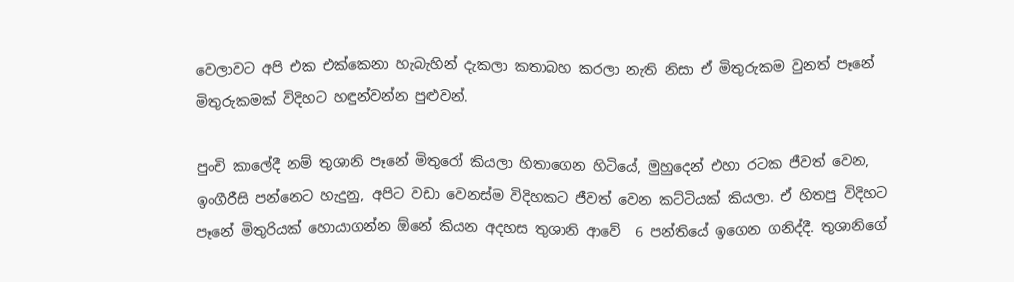වෙලාවට අපි එක එක්කෙනා හැබැහින් දැකලා කතාබහ කරලා නැති නිසා ඒ මිතුරුකම වුනත් පෑනේ මිතුරුකමක් විදිහට හඳුන්වන්න පුළුවන්.

පුංචි කාලේදී නම් තුශානි පෑනේ මිතුරෝ කියලා හිතාගෙන හිටියේ, මුහුදෙන් එහා රටක ජීවත් වෙන, ඉංගීරීසි පන්නෙට හැදුනු, අපිට වඩා වෙනස්ම විදිහකට ජීවත් වෙන කට්ටියක් කියලා. ඒ හිතපු විදිහට පෑනේ මිතුරියක් හොයාගන්න ඕනේ කියන අදහස තුශානි ආවේ  6 පන්තියේ ඉගෙන ගනිද්දී. තුශානිගේ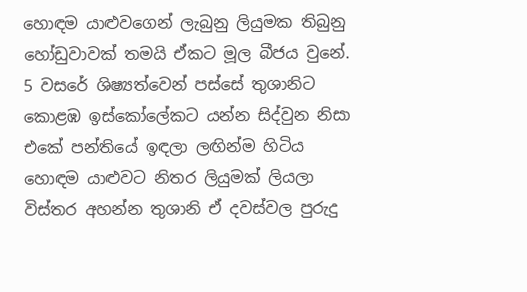හොඳම යාළුවගෙන් ලැබුනු ලියුමක තිබුනු හෝඩුවාවක් තමයි ඒකට මූල බීජය වුනේ. 5 වසරේ ශිෂ්‍යත්වෙන් පස්සේ තුශානිට කොළඹ ඉස්කෝලේකට යන්න සිද්වුන නිසා එකේ පන්තියේ ඉඳලා ලඟින්ම හිටිය හොඳම යාළුවට නිතර ලියුමක් ලියලා විස්තර අහන්න තුශානි ඒ දවස්වල පුරුදු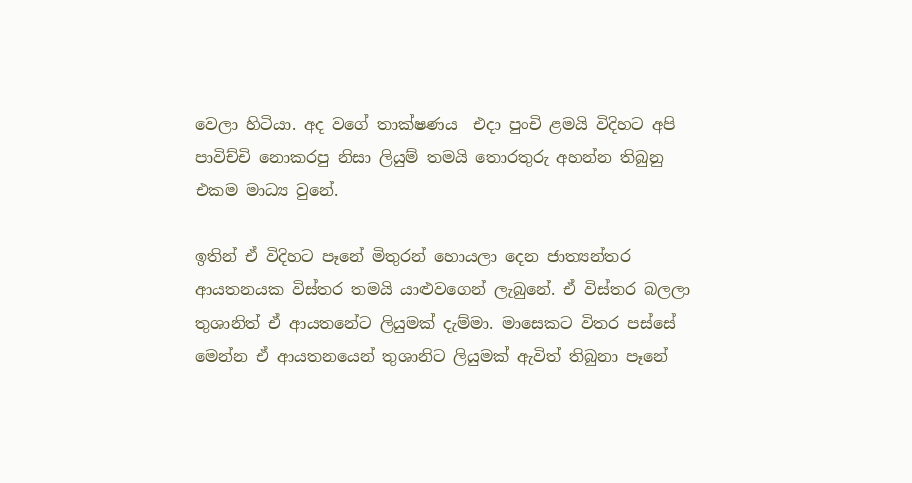වෙලා හිටියා. අද වගේ තාක්ෂණය  එදා පුංචි ළමයි විදිහට අපි පාවිච්චි නොකරපු නිසා ලියුම් තමයි තොරතුරු අහන්න තිබුනු එකම මාධ්‍ය වුනේ.

ඉතින් ඒ විදිහට පෑනේ මිතුරන් හොයලා දෙන ජාත්‍යන්තර ආයතනයක විස්තර තමයි යාළුවගෙන් ලැබුනේ. ඒ විස්තර බලලා තුශානිත් ඒ ආයතනේට ලියුමක් දැම්මා. මාසෙකට විතර පස්සේ මෙන්න ඒ ආයතනයෙන් තුශානිට ලියුමක් ඇවිත් තිබුනා පෑනේ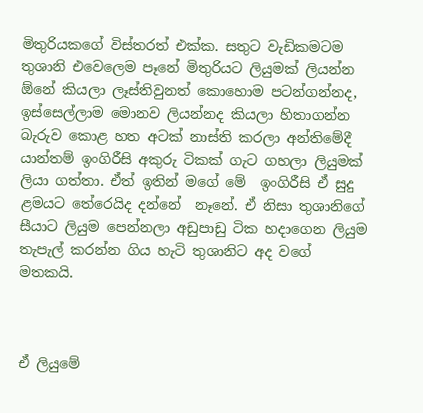මිතුරියකගේ විස්තරත් එක්ක. සතුට වැඩිකමටම තුශානි එවෙලෙම පෑනේ මිතුරියට ලියුමක් ලියන්න ඕනේ කියලා ලෑස්තිවුනත් කොහොම පටන්ගන්නද, ඉස්සෙල්ලාම මොනව ලියන්නද කියලා හිතාගන්න බැරුව කොළ හත අටක් නාස්ති කරලා අන්තිමේදී යාන්තම් ඉංගිරීසි අකුරු ටිකක් ගැට ගහලා ලියුමක් ලියා ගත්තා. ඒත් ඉතින් මගේ මේ  ඉංගිරීසි ඒ සුදු ළමයට තේරෙයිද දන්නේ  නෑනේ. ඒ නිසා තුශානිගේ සීයාට ලියුම පෙන්නලා අඩුපාඩු ටික හදාගෙන ලියුම තැපැල් කරන්න ගිය හැටි තුශානිට අද වගේ මතකයි.



ඒ ලියුමේ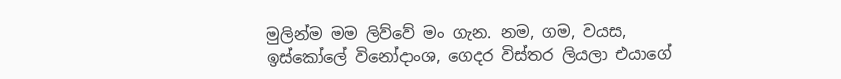මුලින්ම මම ලිව්වේ මං ගැන. නම, ගම, වයස, ඉස්කෝලේ විනෝදාංශ, ගෙදර විස්තර ලියලා එයාගේ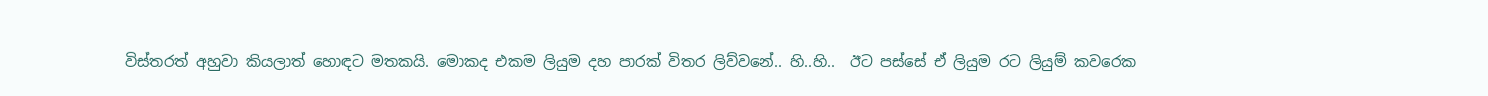විස්තරත් අහුවා කියලාත් හොඳට මතකයි. මොකද එකම ලියුම දහ පාරක් විතර ලිව්වනේ.. හි..හි..  ඊට පස්සේ ඒ ලියුම රට ලියුම් කවරෙක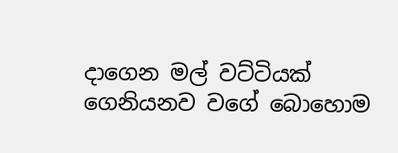දාගෙන මල් වට්ටියක් ගෙනියනව වගේ බොහොම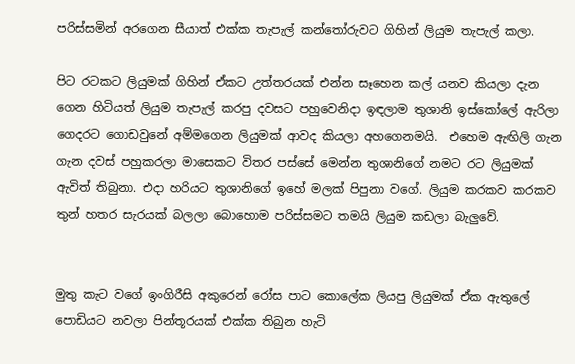පරිස්සමින් අරගෙන සීයාත් එක්ක තැපැල් කන්තෝරුවට ගිහින් ලියුම තැපැල් කලා.

පිට රටකට ලියුමක් ගිහින් ඒකට උත්තරයක් එන්න සෑහෙන කල් යනව කියලා දැන ගෙන හිටියත් ලියුම තැපැල් කරපු දවසට පහුවෙනිදා ඉඳලාම තුශානි ඉස්කෝලේ ඇරිලා ගෙදරට ගොඩවුනේ අම්මගෙන ලියුමක් ආවද කියලා අහගෙනමයි.  එහෙම ඇඟිලි ගැන ගැන දවස් පහුකරලා මාසෙකට විතර පස්සේ මෙන්න තුශානිගේ නමට රට ලියුමක් ඇවිත් තිබුනා. එදා හරියට තුශානිගේ ඉහේ මලක් පිපුනා වගේ. ලියුම කරකව කරකව තුන් හතර සැරයක් බලලා බොහොම පරිස්සමට තමයි ලියුම කඩලා බැලුවේ.


මුතු කැට වගේ ඉංගිරීසි අකුරෙන් රෝස පාට කොලේක ලියපු ලියුමක් ඒක ඇතුලේ පොඩියට නවලා පින්තූරයක් එක්ක තිබුන හැටි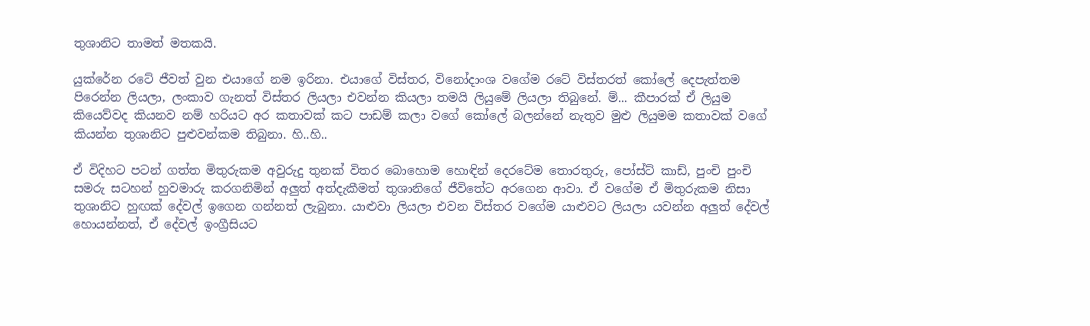තුශානිට තාමත් මතකයි.

යුක්රේන රටේ ජීවත් වුන එයාගේ නම ඉරිනා. එයාගේ විස්තර, විනෝදාංශ වගේම රටේ විස්තරත් කෝලේ දෙපැත්තම පිරෙන්න ලියලා, ලංකාව ගැනත් විස්තර ලියලා එවන්න කියලා තමයි ලියුමේ ලියලා තිබුනේ. ම්... කීපාරක් ඒ ලියුම කියෙව්වද කියනව නම් හරියට අර කතාවක් කට පාඩම් කලා වගේ කෝලේ බලන්නේ නැතුව මුළු ලියුමම කතාවක් වගේ කියන්න තුශානිට පුළුවන්කම තිබුනා. හි..හි..

ඒ විදිහට පටන් ගත්ත මිතුරුකම අවුරුදු තුනක් විතර බොහොම හොඳින් දෙරටේම තොරතුරු, පෝස්ට් කාඩ්, පුංචි පුංචි සමරු සටහන් හුවමාරු කරගනිමින් අලුත් අත්දැකීමත් තුශානිගේ ජීවිතේට අරගෙන ආවා. ඒ වගේම ඒ මිතුරුකම නිසා තුශානිට හුඟක් දේවල් ඉගෙන ගන්නත් ලැබුනා. යාළුවා ලියලා එවන විස්තර වගේම යාළුවට ලියලා යවන්න අලුත් දේවල් හොයන්නත්, ඒ දේවල් ඉංග්‍රීසියට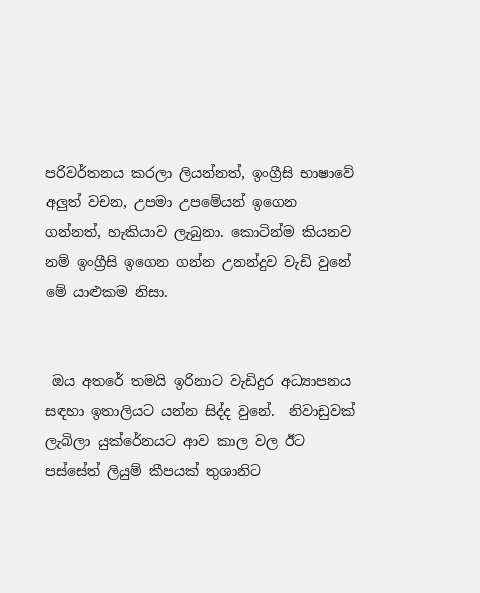පරිවර්තනය කරලා ලියන්නත්, ඉංග්‍රීසි භාෂාවේ අලුත් වචන, උපමා උපමේයන් ඉගෙන ගන්නත්, හැකියාව ලැබුනා. කොටින්ම කියනව නම් ඉංග්‍රීසි ඉගෙන ගන්න උනන්දුව වැඩි වුනේ මේ යාළුකම නිසා.


 ඔය අතරේ තමයි ඉරිනාට වැඩිදුර අධ්‍යාපනය සඳහා ඉතාලියට යන්න සිද්ද වුනේ.  නිවාඩුවක් ලැබිලා යුක්රේනයට ආව කාල වල ඊට පස්සේත් ලියුම් කීපයක් තුශානිට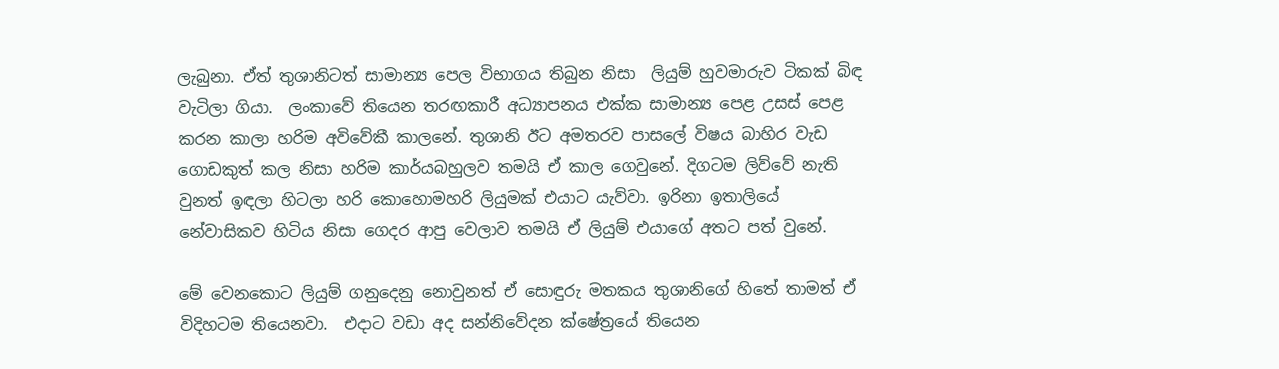ලැබුනා. ඒත් තුශානිටත් සාමාන්‍ය පෙල විභාගය තිබුන නිසා  ලියුම් හුවමාරුව ටිකක් බිඳ වැටිලා ගියා.  ලංකාවේ තියෙන තරඟකාරී අධ්‍යාපනය එක්ක සාමාන්‍ය පෙළ උසස් පෙළ කරන කාලා හරිම අවිවේකී කාලනේ. තුශානි ඊට අමතරව පාසලේ විෂය බාහිර වැඩ ගොඩකුත් කල නිසා හරිම කාර්යබහුලව තමයි ඒ කාල ගෙවුනේ. දිගටම ලිව්වේ නැති වුනත් ඉඳලා හිටලා හරි කොහොමහරි ලියුමක් එයාට යැව්වා. ඉරිනා ඉතාලියේ නේවාසිකව හිටිය නිසා ගෙදර ආපු වෙලාව තමයි ඒ ලියුම් එයාගේ අතට පත් වුනේ.

මේ වෙනකොට ලියුම් ගනුදෙනු නොවුනත් ඒ සොඳුරු මතකය තුශානිගේ හිතේ තාමත් ඒ විදිහටම තියෙනවා.  එදාට වඩා අද සන්නිවේදන ක්ෂේත්‍රයේ තියෙන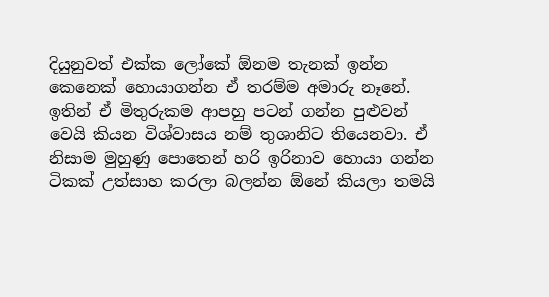දියුනුවත් එක්ක ලෝකේ ඕනම තැනක් ඉන්න කෙනෙක් හොයාගන්න ඒ තරම්ම අමාරු නෑනේ. ඉතින් ඒ මිතුරුකම ආපහු පටන් ගන්න පුළුවන් වෙයි කියන විශ්වාසය නම් තුශානිට තියෙනවා. ඒ නිසාම මුහුණු පොතෙන් හරි ඉරිනාව හොයා ගන්න ටිකක් උත්සාහ කරලා බලන්න ඕනේ කියලා තමයි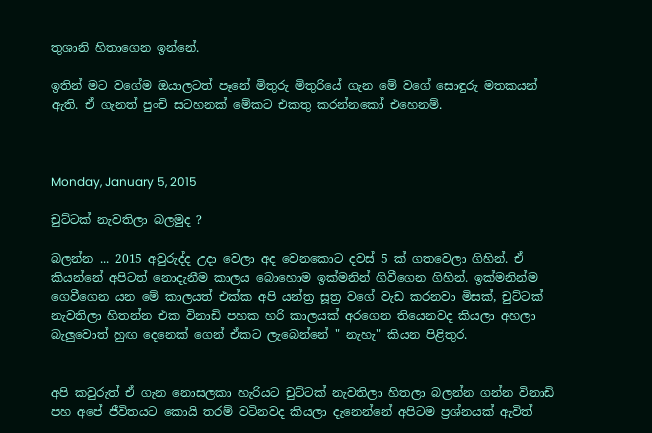තුශානි හිතාගෙන ඉන්නේ.

ඉතින් මට වගේම ඔයාලටත් පෑනේ මිතුරු මිතුරියේ ගැන මේ වගේ සොඳුරු මතකයන් ඇති. ඒ ගැනත් පුංචි සටහනක් මේකට එකතු කරන්නකෝ එහෙනම්.



Monday, January 5, 2015

චුට්ටක් නැවතිලා බලමුද ?

බලන්න ... 2015 අවුරුද්ද උදා වෙලා අද වෙනකොට දවස් 5 ක් ගතවෙලා ගිහින්. ඒ කියන්නේ අපිටත් නොදැනීම කාලය බොහොම ඉක්මනින් ගිවීගෙන ගිහින්. ඉක්මනින්ම ගෙවීගෙන යන මේ කාලයත් එක්ක අපි යන්ත්‍ර සූත්‍ර වගේ වැඩ කරනවා මිසක්, චුට්ටක් නැවතිලා හිතන්න එක විනාඩි පහක හරි කාලයක් අරගෙන තියෙනවද කියලා අහලා බැලුවොත් හුඟ දෙනෙක් ගෙන් ඒකට ලැබෙන්නේ " නැහැ" කියන පිළිතුර.


අපි කවුරුත් ඒ ගැන නොසලකා හැරියට චුට්ටක් නැවතිලා හිතලා බලන්න ගන්න විනාඩි පහ අපේ ජීවිතයට කොයි තරම් වටිනවද කියලා දැනෙන්නේ අපිටම ප්‍රශ්නයක් ඇවිත්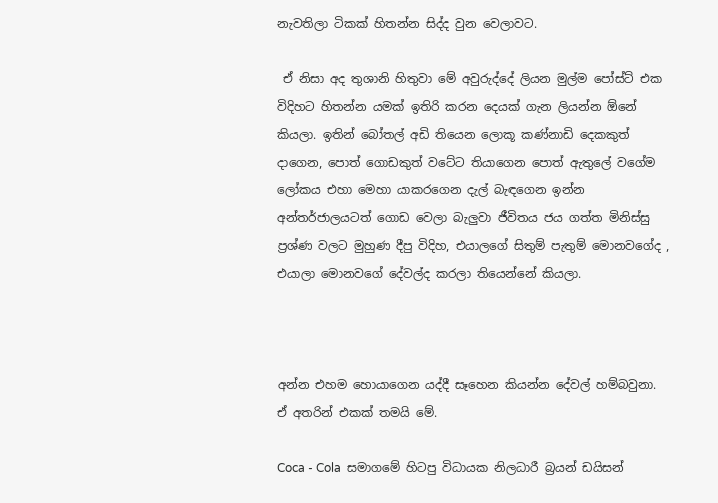නැවතිලා ටිකක් හිතන්න සිද්ද වුන වෙලාවට.

 ඒ නිසා අද තුශානි හිතුවා මේ අවුරුද්දේ ලියන මුල්ම පෝස්ට් එක විදිහට හිතන්න යමක් ඉතිරි කරන දෙයක් ගැන ලියන්න ඕනේ කියලා. ඉතින් බෝතල් අඩි තියෙන ලොකූ කණ්නාඩි දෙකකුත් දාගෙන, පොත් ගොඩකුත් වටේට තියාගෙන පොත් ඇතුලේ වගේම ලෝකය එහා මෙහා යාකරගෙන දැල් බැඳගෙන ඉන්න අන්තර්ජාලයටත් ගොඩ වෙලා බැලුවා ජීවිතය ජය ගත්ත මිනිස්සු ප්‍රශ්ණ වලට මුහුණ දීපු විදිහ, එයාලගේ සිතුම් පැතුම් මොනවගේද , එයාලා මොනවගේ දේවල්ද කරලා තියෙන්නේ කියලා.



අන්න එහම හොයාගෙන යද්දී සෑහෙන කියන්න දේවල් හම්බවුනා. ඒ අතරින් එකක් තමයි මේ.

Coca - Cola  සමාගමේ හිටපු විධායක නිලධාරී බ්‍රයන් ඩයිසන්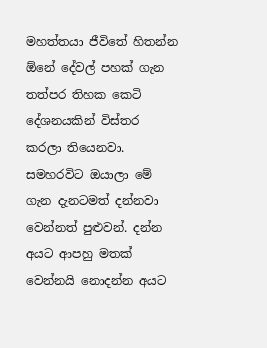මහත්තයා ජීවිතේ හිතන්න ඕනේ දේවල් පහක් ගැන තත්පර තිහක කෙටි දේශනයකින් විස්තර කරලා තියෙනවා. සමහරවිට ඔයාලා මේ ගැන දැනටමත් දන්නවා වෙන්නත් පුළුවන්. දන්න අයට ආපහු මතක් වෙන්නයි නොදන්න අයට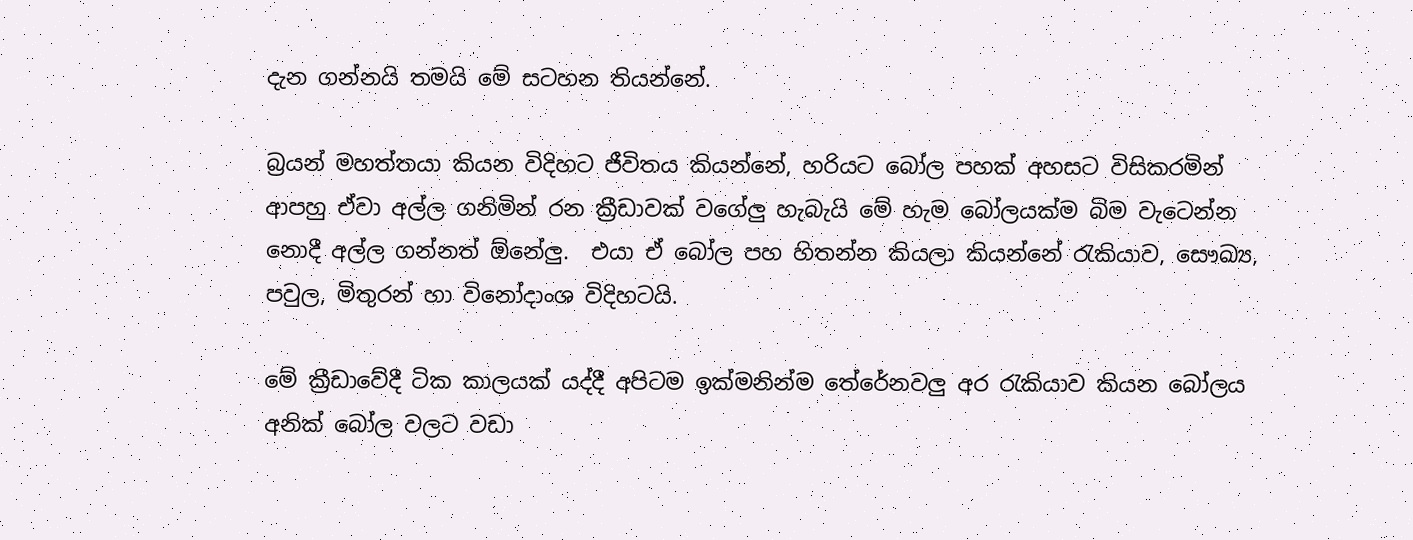දැන ගන්නයි තමයි මේ සටහන තියන්නේ.

බ්‍රයන් මහත්තයා කියන විදිහට ජීවිතය කියන්නේ, හරියට බෝල පහක් අහසට විසිකරමින් ආපහු ඒවා අල්ල ගනිමින් රන ක්‍රීඩාවක් වගේලු හැබැයි මේ හැම බෝලයක්ම බිම වැටෙන්න නොදී අල්ල ගන්නත් ඕනේලු.  එයා ඒ බෝල පහ හිතන්න කියලා කියන්නේ ‍රැකියාව, සෞඛ්‍ය, පවුල, මිතුරන් හා විනෝදාංශ විදිහටයි.

මේ ක්‍රීඩාවේදී ටික කාලයක් යද්දී අපිටම ඉක්මනින්ම තේරේනවලු අර ‍රැකියාව කියන බෝලය අනික් බෝල වලට වඩා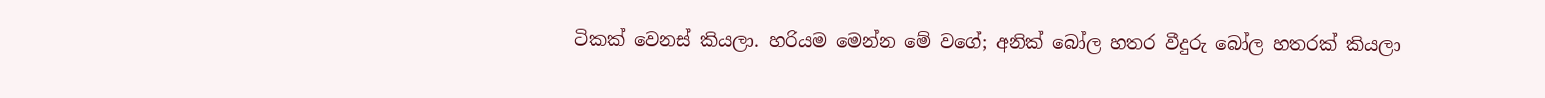ටිකක් වෙනස් කියලා. හරියම මෙන්න මේ වගේ; අනික් බෝල හතර වීදුරු බෝල හතරක් කියලා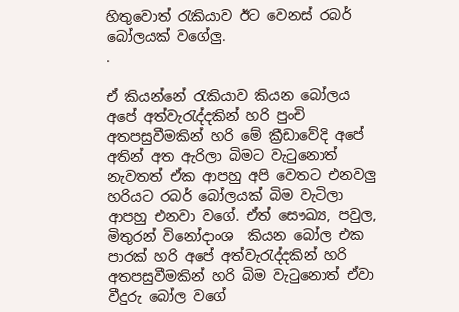හිතුවොත් ‍රැකියාව ඊට වෙනස් රබර් බෝලයක් වගේලු.
.

ඒ කියන්නේ ‍රැකියාව කියන බෝලය අපේ අත්වැ‍රැද්දකින් හරි පුංචි අතපසුවීමකින් හරි මේ ක්‍රීඩාවේදි අපේ අතින් අත ඇරිලා බිමට වැ‍ටුනොත් නැවතත් ඒක ආපහු අපි වෙතට එනවලු හරියට රබර් බෝලයක් බිම වැටිලා ආපහු එනවා වගේ. ඒත් සෞඛ්‍ය, පවුල, මිතුරන් විනෝදාංශ  කියන බෝල එක පාරක් හරි අපේ අත්වැ‍රැද්දකින් හරි අතපසුවීමකින් හරි බිම වැ‍ටුනොත් ඒවා වීදුරු බෝල වගේ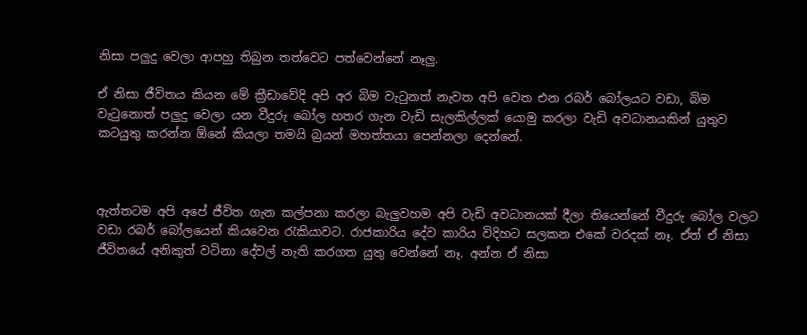නිසා පලුදු වෙලා ආපහු තිබුන තත්වෙට පත්වෙන්නේ නෑලු.

ඒ නිසා ජීවිතය කියන මේ ක්‍රීඩාවේදි අපි අර බිම වැ‍ටුනත් නැවත අපි වෙත එන රබර් බෝලයට වඩා, බිම වැ‍ටුනොත් පලුදු වෙලා යන වීදුරු බෝල හතර ගැන වැඩි සැලකිල්ලක් යොමු කරලා වැඩි අවධානයකින් යුතුව කටයුතු කරන්න ඕනේ කියලා තමයි බ්‍රයන් මහත්තයා පෙන්නලා දෙන්නේ.



ඇත්තටම අපි අපේ ජීවිත ගැන කල්පනා කරලා බැලුවහම අපි වැඩි අවධානයක් දීලා තියෙන්නේ වීදුරු බෝල වලට වඩා රබර් බෝලයෙන් කියවෙන ‍රැකියාවට. රාජකාරිය දේව කාරිය විදිහට සලකන එකේ වරදක් නෑ. ඒත් ඒ නිසා ජීවිතයේ අනිකුත් වටිනා දේවල් නැති කරගත යුතු වෙන්නේ නෑ. අන්න ඒ නිසා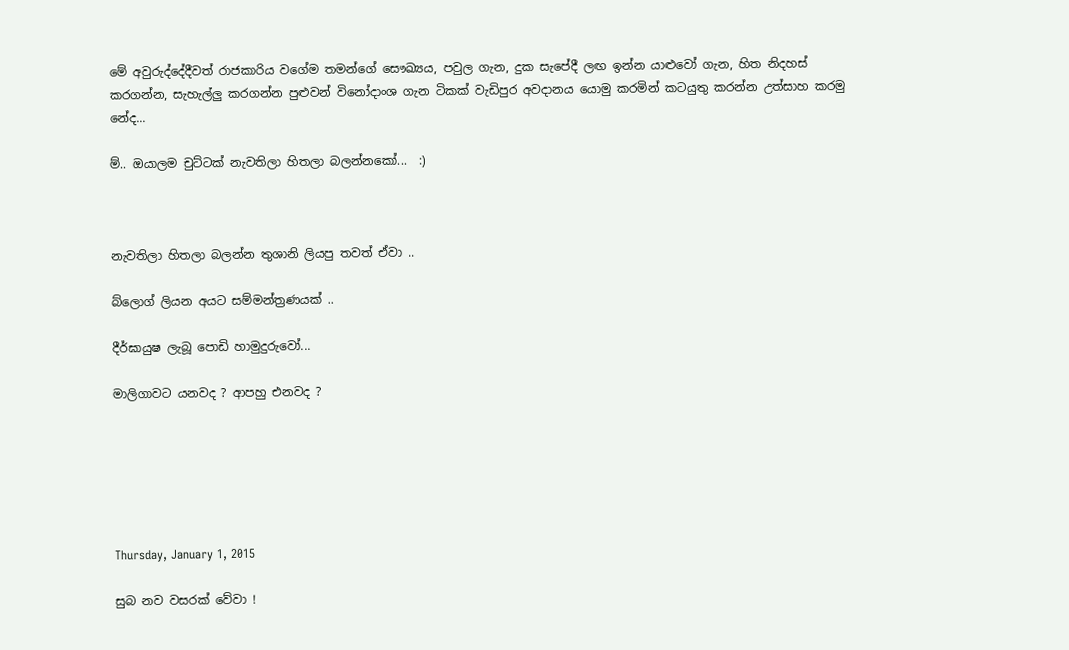මේ අවුරුද්දේදීවත් රාජකාරිය වගේම තමන්ගේ සෞඛ්‍යය, පවුල ගැන, දුක සැපේදී ලඟ ඉන්න යාළුවෝ ගැන, හිත නිදහස් කරගන්න, සැහැල්ලු කරගන්න පුළුවන් විනෝදාංශ ගැන ටිකක් වැඩිපුර අවදානය යොමු කරමින් කටයුතු කරන්න උත්සාහ කරමු නේද...

ම්.. ඔයාලම චුට්ටක් නැවතිලා හිතලා බලන්නකෝ...  :)



නැවතිලා හිතලා බලන්න තුශානි ලියපු තවත් ඒවා ..

බ්ලොග් ලියන අයට සම්මන්ත්‍රණයක් ..

දීර්ඝායුෂ ලැබූ පොඩි හාමුදුරුවෝ...

මාලිගාවට යනවද ? ආපහු එනවද ?






Thursday, January 1, 2015

සුබ නව වසරක් වේවා !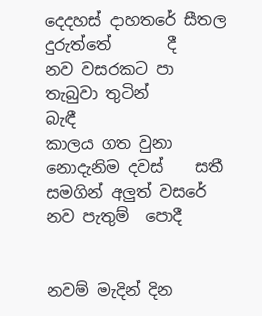දෙදහස් දාහතරේ සීතල දුරුත්තේ       දී
නව වසරකට පා තැබුවා තුටින්       බැඳී
කාලය ගත වුනා නොදැනිම දවස්    සතී
සමගින් අලුත් වසරේ නව පැතුම්  පොදී


නවම් මැදින් දින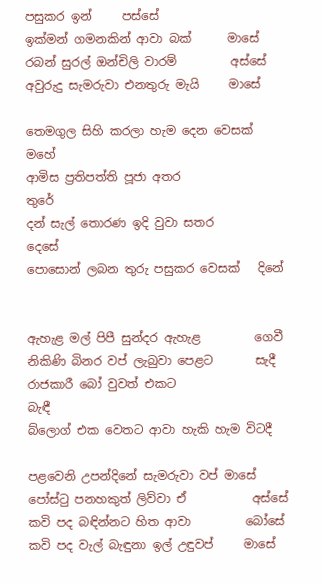පසුකර ඉන්     පස්සේ
ඉක්මන් ගමනකින් ආවා බක්      මාසේ
රබන් සුරල් ඔන්චිලි වාරම්         අස්සේ
අවුරුදු සැමරුවා එනතුරු මැයි     මාසේ

තෙමගුල සිහි කරලා හැම දෙන වෙසක් මහේ
ආමිස ප්‍රතිපත්ති පූජා අතර                     තුරේ
දන් සැල් තොරණ ඉදි වුවා සතර          දෙසේ
පොසොන් ලබන තුරු පසුකර වෙසක්   දිනේ


ඇහැළ මල් පිපී සුන්දර ඇහැළ         ගෙවී
නිකිණි බිනර වප් ලැබුවා පෙළට       සැදී
රාජකාරී බෝ වුවත් එකට                 බැඳී
බ්ලොග් එක වෙතට ආවා හැකි හැම විටදී

පළවෙනි උපන්දිනේ සැමරුවා වප් මාසේ
පෝස්‍ටු පනහකුත් ලිව්වා ඒ           අස්සේ
කවි පද බඳින්නට හිත ආවා         බෝසේ
කවි පද වැල් බැඳුනා ඉල් උඳුවප්     මාසේ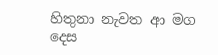හිතුනා නැවත ආ මග දෙස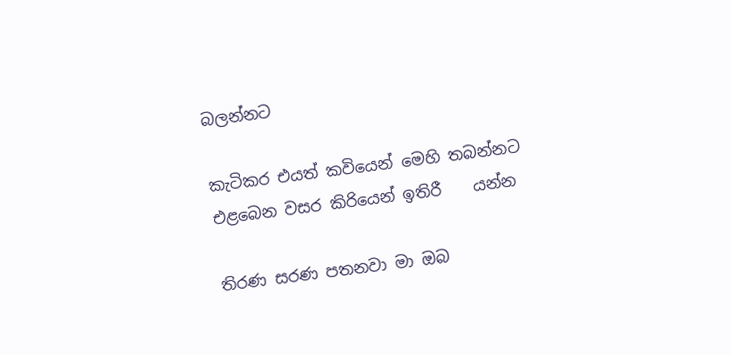බලන්නට

කැටිකර එයත් කවියෙන් මෙහි තබන්නට
එළබෙන වසර කිරියෙන් ඉතිරී    යන්න

තිරණ සරණ පතනවා මා ඔබ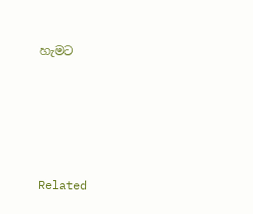හැමට





Related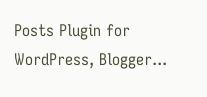Posts Plugin for WordPress, Blogger...